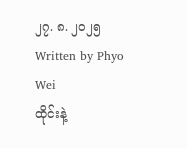၂၇. ၈. ၂၀၂၅
Written by Phyo Wei
ထိုင်းနဲ့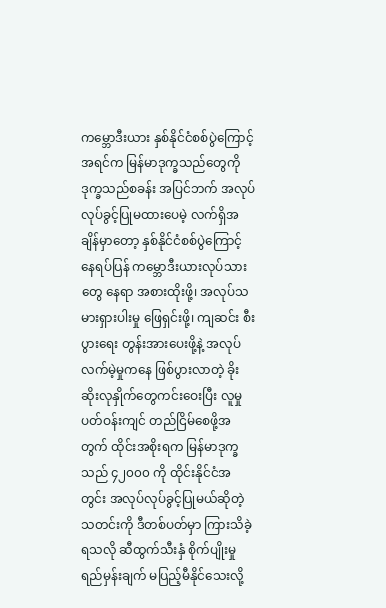ကမ္ဘောဒီးယား နှစ်နိုင်ငံစစ်ပွဲကြောင့် အရင်က မြန်မာဒုက္ခသည်တွေကို ဒုက္ခသည်စခန်း အပြင်ဘက် အလုပ်လုပ်ခွင့်ပြုမထားပေမဲ့ လက်ရှိအချိန်မှာတော့ နှစ်နိုင်ငံစစ်ပွဲကြောင့် နေရပ်ပြန် ကမ္ဘောဒီးယားလုပ်သားတွေ နေရာ အစားထိုးဖို့၊ အလုပ်သမားရှားပါးမှု ဖြေရှင်းဖို့၊ ကျဆင်း စီးပွားရေး တွန်းအားပေးဖို့နဲ့ အလုပ်လက်မဲ့မှုကနေ ဖြစ်ပွားလာတဲ့ ခိုးဆိုးလုနှိုက်တွေကင်းဝေးပြီး လူမှုပတ်ဝန်းကျင် တည်ငြိမ်စေဖို့အတွက် ထိုင်းအစိုးရက မြန်မာဒုက္ခသည် ၄၂၀၀၀ ကို ထိုင်းနိုင်ငံအတွင်း အလုပ်လုပ်ခွင့်ပြုမယ်ဆိုတဲ့ သတင်းကို ဒီတစ်ပတ်မှာ ကြားသိခဲ့ရသလို ဆီထွက်သီးနှံ စိုက်ပျိုးမှု ရည်မှန်းချက် မပြည့်မီနိုင်သေးလို့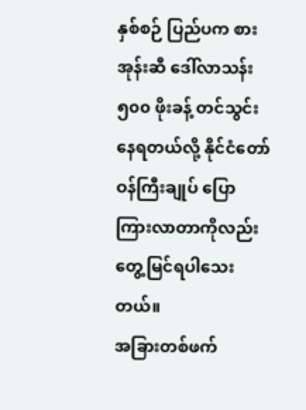နှစ်စဉ် ပြည်ပက စားအုန်းဆီ ဒေါ်လာသန်း ၅၀၀ ဖိုးခန့် တင်သွင်းနေရတယ်လို့ နိုင်ငံတော်ဝန်ကြီးချုပ် ပြောကြားလာတာကိုလည်း တွေ့မြင်ရပါသေးတယ်။
အခြားတစ်ဖက်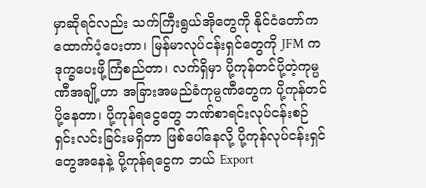မှာဆိုရင်လည်း သက်ကြီးရွယ်အိုတွေကို နိုင်ငံတော်က ထောက်ပံ့ပေးတာ၊ မြန်မာလုပ်ငန်းရှင်တွေကို JFM က ဒုက္ခပေးဖို့ကြံစည်တာ၊ လက်ရှိမှာ ပို့ကုန်တင်ပို့တဲ့ကုမ္ပဏီအချို့ဟာ အခြားအမည်ခံကုမ္ပဏီတွေက ပို့ကုန်တင်ပို့နေတာ၊ ပို့ကုန်ရငွေတွေ ဘဏ်စာရင်းလုပ်ငန်းစဉ် ရှင်းလင်းခြင်းမရှိတာ ဖြစ်ပေါ်နေလို့ ပို့ကုန်လုပ်ငန်းရှင်တွေအနေနဲ့ ပို့ကုန်ရငွေက ဘယ် Export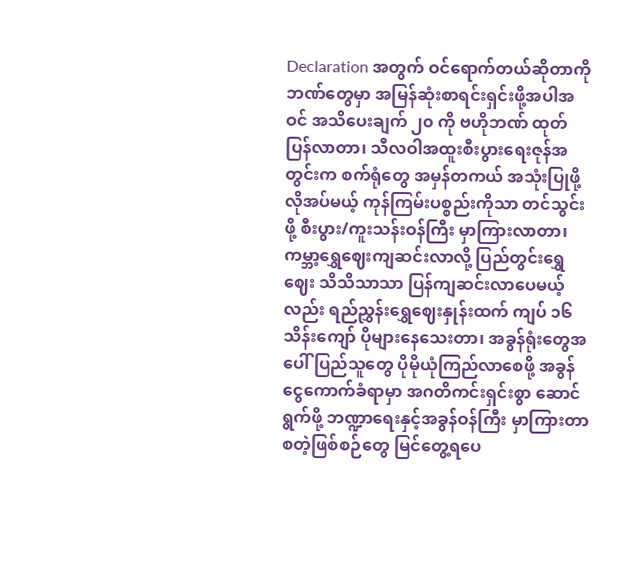Declaration အတွက် ဝင်ရောက်တယ်ဆိုတာကို ဘဏ်တွေမှာ အမြန်ဆုံးစာရင်းရှင်းဖို့အပါအဝင် အသိပေးချက် ၂၀ ကို ဗဟိုဘဏ် ထုတ်ပြန်လာတာ၊ သီလဝါအထူးစီးပွားရေးဇုန်အတွင်းက စက်ရုံတွေ အမှန်တကယ် အသုံးပြုဖို့လိုအပ်မယ့် ကုန်ကြမ်းပစ္စည်းကိုသာ တင်သွင်းဖို့ စီးပွား/ကူးသန်းဝန်ကြီး မှာကြားလာတာ၊ ကမ္ဘာ့ရွှေဈေးကျဆင်းလာလို့ ပြည်တွင်းရွှေဈေး သိသိသာသာ ပြန်ကျဆင်းလာပေမယ့်လည်း ရည်ညွှန်းရွှေဈေးနှုန်းထက် ကျပ် ၁၆ သိန်းကျော် ပိုများနေသေးတာ၊ အခွန်ရုံးတွေအပေါ် ပြည်သူတွေ ပိုမိုယုံကြည်လာစေဖို့ အခွန်ငွေကောက်ခံရာမှာ အဂတိကင်းရှင်းစွာ ဆောင်ရွက်ဖို့ ဘဏ္ဍာရေးနှင့်အခွန်ဝန်ကြီး မှာကြားတာ စတဲ့ဖြစ်စဉ်တွေ မြင်တွေ့ရပေ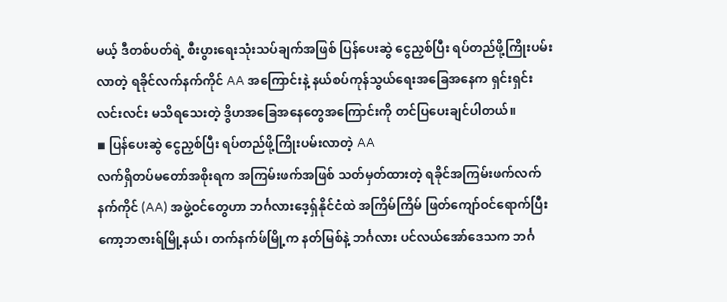မယ့် ဒီတစ်ပတ်ရဲ့ စီးပွားရေးသုံးသပ်ချက်အဖြစ် ပြန်ပေးဆွဲ ငွေညှစ်ပြီး ရပ်တည်ဖို့ကြိုးပမ်းလာတဲ့ ရခိုင်လက်နက်ကိုင် AA အကြောင်းနဲ့ နယ်စပ်ကုန်သွယ်ရေးအခြေအနေက ရှင်းရှင်းလင်းလင်း မသိရသေးတဲ့ ဒွိဟအခြေအနေတွေအကြောင်းကို တင်ပြပေးချင်ပါတယ်။
◾ ပြန်ပေးဆွဲ ငွေညှစ်ပြီး ရပ်တည်ဖို့ကြိုးပမ်းလာတဲ့ AA
လက်ရှိတပ်မတော်အစိုးရက အကြမ်းဖက်အဖြစ် သတ်မှတ်ထားတဲ့ ရခိုင်အကြမ်းဖက်လက်နက်ကိုင် (AA) အဖွဲ့ဝင်တွေဟာ ဘင်္ဂလားဒေ့ရှ်နိုင်ငံထဲ အကြိမ်ကြိမ် ဖြတ်ကျော်ဝင်ရောက်ပြီး ကော့ဘဇားရ်မြို့နယ်၊ တက်နက်ဖ်မြို့က နတ်မြစ်နဲ့ ဘင်္ဂလား ပင်လယ်အော်ဒေသက ဘင်္ဂ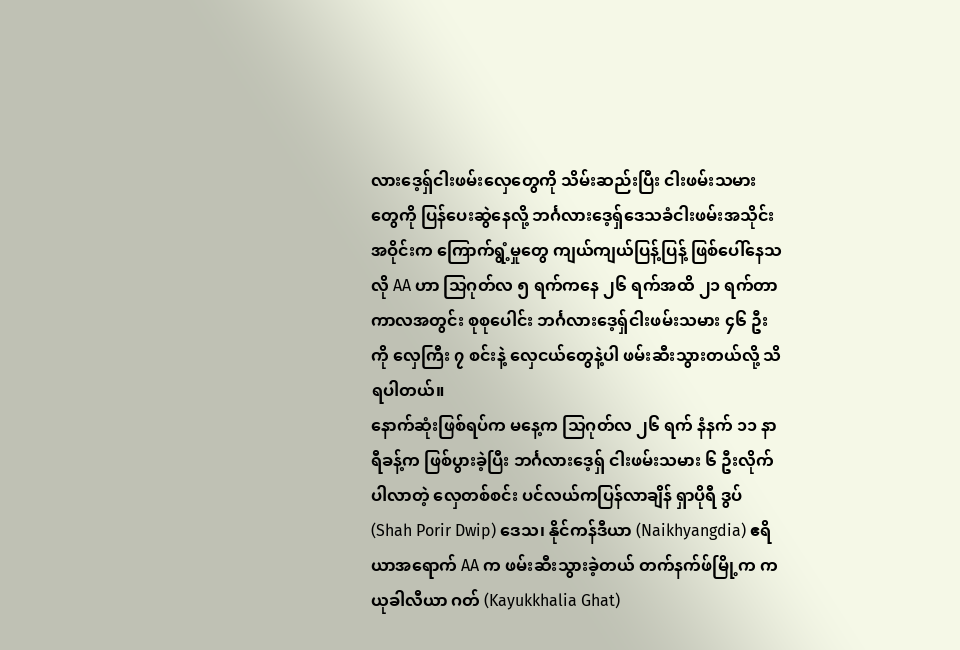လားဒေ့ရှ်ငါးဖမ်းလှေတွေကို သိမ်းဆည်းပြီး ငါးဖမ်းသမားတွေကို ပြန်ပေးဆွဲနေလို့ ဘင်္ဂလားဒေ့ရှ်ဒေသခံငါးဖမ်းအသိုင်းအဝိုင်းက ကြောက်ရွံ့မှုတွေ ကျယ်ကျယ်ပြန့်ပြန့် ဖြစ်ပေါ်နေသလို AA ဟာ သြဂုတ်လ ၅ ရက်ကနေ ၂၆ ရက်အထိ ၂၁ ရက်တာကာလအတွင်း စုစုပေါင်း ဘင်္ဂလားဒေ့ရှ်ငါးဖမ်းသမား ၄၆ ဦးကို လှေကြီး ၇ စင်းနဲ့ လှေငယ်တွေနဲ့ပါ ဖမ်းဆီးသွားတယ်လို့ သိရပါတယ်။
နောက်ဆုံးဖြစ်ရပ်က မနေ့က သြဂုတ်လ ၂၆ ရက် နံနက် ၁၁ နာရီခန့်က ဖြစ်ပွားခဲ့ပြီး ဘင်္ဂလားဒေ့ရှ် ငါးဖမ်းသမား ၆ ဦးလိုက်ပါလာတဲ့ လှေတစ်စင်း ပင်လယ်ကပြန်လာချိန် ရှာပိုရီ ဒွပ် (Shah Porir Dwip) ဒေသ၊ နိုင်ကန်ဒီယာ (Naikhyangdia) ဧရိယာအရောက် AA က ဖမ်းဆီးသွားခဲ့တယ် တက်နက်ဖ်မြို့က ကယုခါလီယာ ဂတ် (Kayukkhalia Ghat)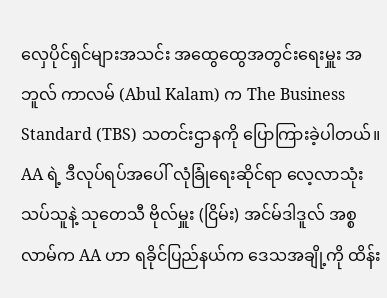လှေပိုင်ရှင်များအသင်း အထွေထွေအတွင်းရေးမှူး အဘူလ် ကာလမ် (Abul Kalam) က The Business Standard (TBS) သတင်းဌာနကို ပြောကြားခဲ့ပါတယ်။
AA ရဲ့ ဒီလုပ်ရပ်အပေါ် လုံခြုံရေးဆိုင်ရာ လေ့လာသုံးသပ်သူနဲ့ သုတေသီ ဗိုလ်မှူး (ငြိမ်း) အင်မ်ဒါဒူလ် အစ္စလာမ်က AA ဟာ ရခိုင်ပြည်နယ်က ဒေသအချို့ကို ထိန်း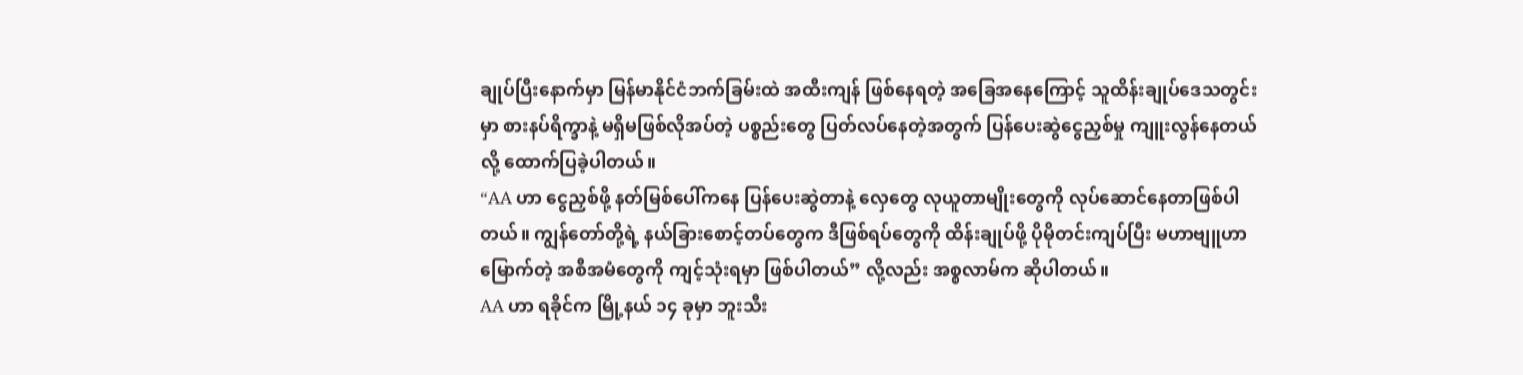ချုပ်ပြီးနောက်မှာ မြန်မာနိုင်ငံဘက်ခြမ်းထဲ အထီးကျန် ဖြစ်နေရတဲ့ အခြေအနေကြောင့် သူထိန်းချုပ်ဒေသတွင်းမှာ စားနပ်ရိက္ခာနဲ့ မရှိမဖြစ်လိုအပ်တဲ့ ပစ္စည်းတွေ ပြတ်လပ်နေတဲ့အတွက် ပြန်ပေးဆွဲငွေညှစ်မှု ကျူးလွန်နေတယ်လို့ ထောက်ပြခဲ့ပါတယ်။
“AA ဟာ ငွေညှစ်ဖို့ နတ်မြစ်ပေါ်ကနေ ပြန်ပေးဆွဲတာနဲ့ လှေတွေ လုယူတာမျိုးတွေကို လုပ်ဆောင်နေတာဖြစ်ပါတယ်။ ကျွန်တော်တို့ရဲ့ နယ်ခြားစောင့်တပ်တွေက ဒီဖြစ်ရပ်တွေကို ထိန်းချုပ်ဖို့ ပိုမိုတင်းကျပ်ပြီး မဟာဗျူဟာမြောက်တဲ့ အစီအမံတွေကို ကျင့်သုံးရမှာ ဖြစ်ပါတယ်” လို့လည်း အစ္စလာမ်က ဆိုပါတယ်။
AA ဟာ ရခိုင်က မြို့နယ် ၁၄ ခုမှာ ဘူးသီး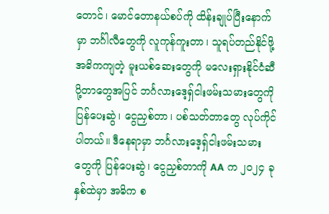တောင်၊ မောင်တောနယ်စပ်ကို ထိန်းချုပ်ပြီးနောက်မှာ ဘင်္ဂါလီတွေကို လူကုန်ကူးတာ၊ သူရပ်တည်နိုင်ဖို့ အဓိကကျတဲ့ မူးယစ်ဆေးတွေကို မလေးရှားနိုင်ငံဆီပို့တာတွေအပြင် ဘင်္ဂလားဒေ့ရှ်ငါးဖမ်းသမားတွေကို ပြန်ပေးဆွဲ၊ ငွေညှစ်တာ၊ ပစ်သတ်တာတွေ လုပ်ကိုင်ပါတယ်။ ဒီနေရာမှာ ဘင်္ဂလားဒေ့ရှ်ငါးဖမ်းသမားတွေကို ပြန်ပေးဆွဲ၊ ငွေညှစ်တာကို AA က ၂၀၂၄ ခုနှစ်ထဲမှာ အဓိက စ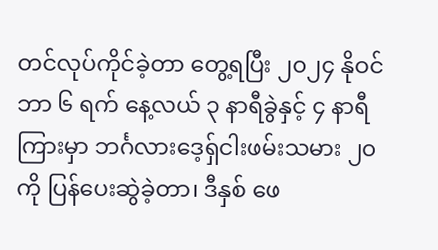တင်လုပ်ကိုင်ခဲ့တာ တွေ့ရပြီး ၂၀၂၄ နိုဝင်ဘာ ၆ ရက် နေ့လယ် ၃ နာရီခွဲနှင့် ၄ နာရီကြားမှာ ဘင်္ဂလားဒေ့ရှ်ငါးဖမ်းသမား ၂၀ ကို ပြန်ပေးဆွဲခဲ့တာ၊ ဒီနှစ် ဖေ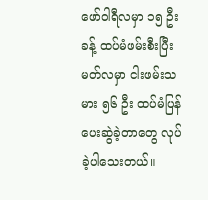ဖော်ဝါရီလမှာ ၁၅ ဦးခန့် ထပ်မံဖမ်းစီးပြီး မတ်လမှာ ငါးဖမ်းသမား ၅၆ ဦး ထပ်မံပြန်ပေးဆွဲခဲ့တာတွေ လုပ်ခဲ့ပါသေးတယ်။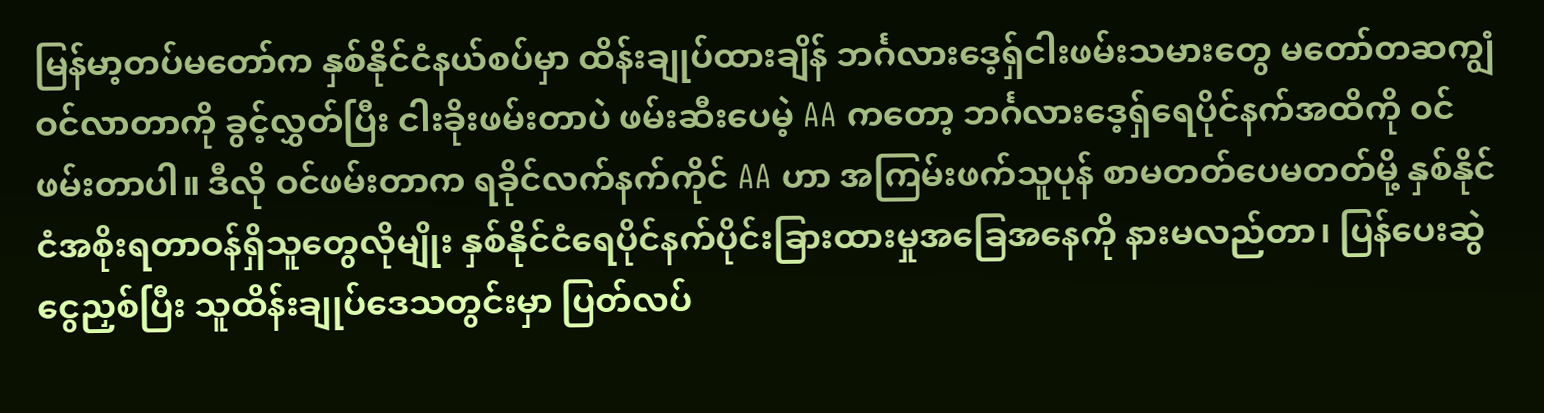မြန်မာ့တပ်မတော်က နှစ်နိုင်ငံနယ်စပ်မှာ ထိန်းချုပ်ထားချိန် ဘင်္ဂလားဒေ့ရှ်ငါးဖမ်းသမားတွေ မတော်တဆကျွံဝင်လာတာကို ခွင့်လွှတ်ပြီး ငါးခိုးဖမ်းတာပဲ ဖမ်းဆီးပေမဲ့ AA ကတော့ ဘင်္ဂလားဒေ့ရှ်ရေပိုင်နက်အထိကို ဝင်ဖမ်းတာပါ။ ဒီလို ဝင်ဖမ်းတာက ရခိုင်လက်နက်ကိုင် AA ဟာ အကြမ်းဖက်သူပုန် စာမတတ်ပေမတတ်မို့ နှစ်နိုင်ငံအစိုးရတာဝန်ရှိသူတွေလိုမျိုး နှစ်နိုင်ငံရေပိုင်နက်ပိုင်းခြားထားမှုအခြေအနေကို နားမလည်တာ၊ ပြန်ပေးဆွဲငွေညှစ်ပြီး သူထိန်းချုပ်ဒေသတွင်းမှာ ပြတ်လပ်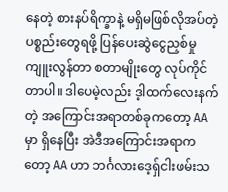နေတဲ့ စားနပ်ရိက္ခာနဲ့ မရှိမဖြစ်လိုအပ်တဲ့ ပစ္စည်းတွေရဖို့ ပြန်ပေးဆွဲငွေညှစ်မှုကျူးလွန်တာ စတာမျိုးတွေ လုပ်ကိုင်တာပါ။ ဒါပေမဲ့လည်း ဒ့ါထက်လေးနက်တဲ့ အကြောင်းအရာတစ်ခုကတော့ AA မှာ ရှိနေပြီး အဲဒီအကြောင်းအရာကတော့ AA ဟာ ဘင်္ဂလားဒေ့ရှ်ငါးဖမ်းသ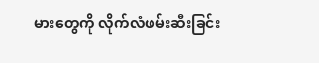မားတွေကို လိုက်လံဖမ်းဆီးခြင်း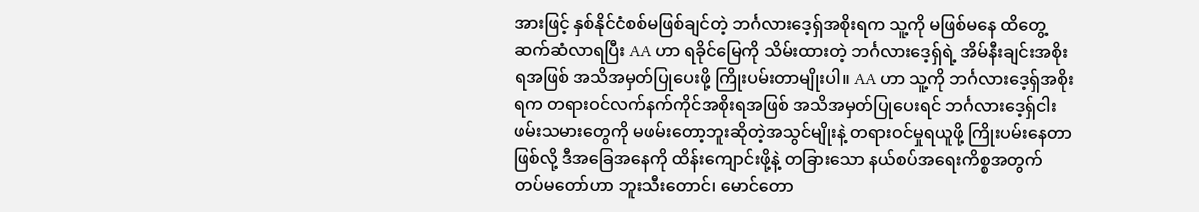အားဖြင့် နှစ်နိုင်ငံစစ်မဖြစ်ချင်တဲ့ ဘင်္ဂလားဒေ့ရှ်အစိုးရက သူ့ကို မဖြစ်မနေ ထိတွေ့ဆက်ဆံလာရပြီး AA ဟာ ရခိုင်မြေကို သိမ်းထားတဲ့ ဘင်္ဂလားဒေ့ရှ်ရဲ့ အိမ်နီးချင်းအစိုးရအဖြစ် အသိအမှတ်ပြုပေးဖို့ ကြိုးပမ်းတာမျိုးပါ။ AA ဟာ သူ့ကို ဘင်္ဂလားဒေ့ရှ်အစိုးရက တရားဝင်လက်နက်ကိုင်အစိုးရအဖြစ် အသိအမှတ်ပြုပေးရင် ဘင်္ဂလားဒေ့ရှ်ငါးဖမ်းသမားတွေကို မဖမ်းတော့ဘူးဆိုတဲ့အသွင်မျိုးနဲ့ တရားဝင်မှုရယူဖို့ ကြိုးပမ်းနေတာဖြစ်လို့ ဒီအခြေအနေကို ထိန်းကျောင်းဖို့နဲ့ တခြားသော နယ်စပ်အရေးကိစ္စအတွက် တပ်မတော်ဟာ ဘူးသီးတောင်၊ မောင်တော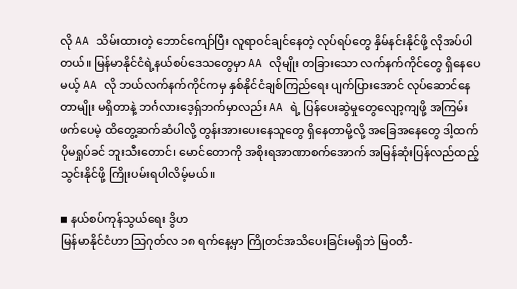လို AA သိမ်းထားတဲ့ ဘောင်ကျော်ပြီး လူရာဝင်ချင်နေတဲ့ လုပ်ရပ်တွေ နှိမ်နင်းနိုင်ဖို့ လိုအပ်ပါတယ်။ မြန်မာနိုင်ငံရဲ့နယ်စပ်ဒေသတွေမှာ AA လိုမျိုး တခြားသော လက်နက်ကိုင်တွေ ရှိနေပေမယ့် AA လို ဘယ်လက်နက်ကိုင်ကမှ နှစ်နိုင်ငံချစ်ကြည်ရေး ပျက်ပြားအောင် လုပ်ဆောင်နေတာမျိုး မရှိတာနဲ့ ဘင်္ဂလားဒေ့ရှ်ဘက်မှာလည်း AA ရဲ့ ပြန်ပေးဆွဲမှုတွေလျော့ကျဖို့ အကြမ်းဖက်ပေမဲ့ ထိတွေ့ဆက်ဆံပါလို့ တွန်းအားပေးနေသူတွေ ရှိနေတာမို့လို့ အခြေအနေတွေ ဒါ့ထက်ပိုမရှုပ်ခင် ဘူးသီးတောင်၊ မောင်တောကို အစိုးရအာဏာစက်အောက် အမြန်ဆုံးပြန်လည်ထည့်သွင်းနိုင်ဖို့ ကြိုးပမ်းရပါလိမ့်မယ်။

◾ နယ်စပ်ကုန်သွယ်ရေး ဒွိဟ
မြန်မာနိုင်ငံဟာ သြဂုတ်လ ၁၈ ရက်နေ့မှာ ကြိုတင်အသိပေးခြင်းမရှိဘဲ မြဝတီ-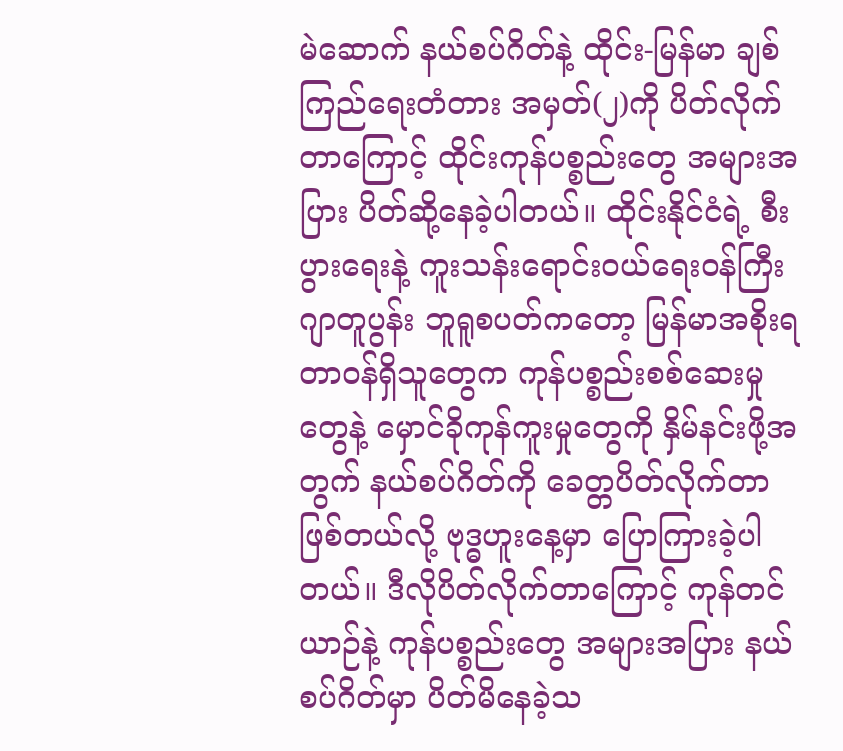မဲဆောက် နယ်စပ်ဂိတ်နဲ့ ထိုင်း-မြန်မာ ချစ်ကြည်ရေးတံတား အမှတ်(၂)ကို ပိတ်လိုက်တာကြောင့် ထိုင်းကုန်ပစ္စည်းတွေ အများအပြား ပိတ်ဆို့နေခဲ့ပါတယ်။ ထိုင်းနိုင်ငံရဲ့ စီးပွားရေးနဲ့ ကူးသန်းရောင်းဝယ်ရေးဝန်ကြီး ဂျာတူပွန်း ဘူရူစပတ်ကတော့ မြန်မာအစိုးရတာဝန်ရှိသူတွေက ကုန်ပစ္စည်းစစ်ဆေးမှုတွေနဲ့ မှောင်ခိုကုန်ကူးမှုတွေကို နှိမ်နင်းဖို့အတွက် နယ်စပ်ဂိတ်ကို ခေတ္တပိတ်လိုက်တာ ဖြစ်တယ်လို့ ဗုဒ္ဓဟူးနေ့မှာ ပြောကြားခဲ့ပါတယ်။ ဒီလိုပိတ်လိုက်တာကြောင့် ကုန်တင်ယာဉ်နဲ့ ကုန်ပစ္စည်းတွေ အများအပြား နယ်စပ်ဂိတ်မှာ ပိတ်မိနေခဲ့သ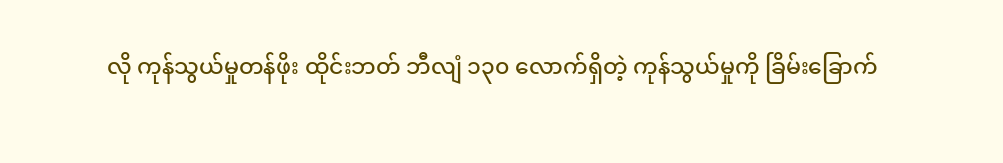လို ကုန်သွယ်မှုတန်ဖိုး ထိုင်းဘတ် ဘီလျံ ၁၃၀ လောက်ရှိတဲ့ ကုန်သွယ်မှုကို ခြိမ်းခြောက်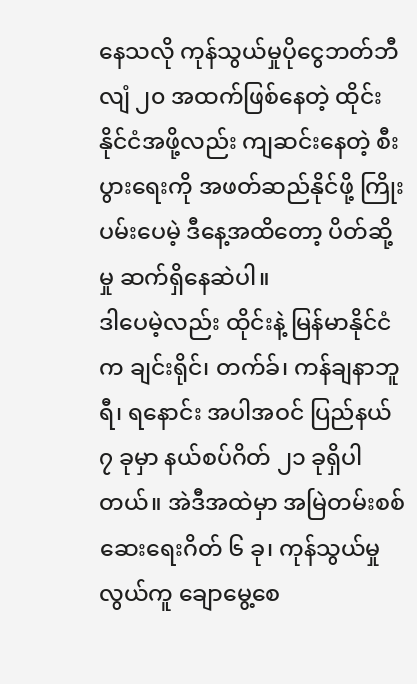နေသလို ကုန်သွယ်မှုပိုငွေဘတ်ဘီလျံ ၂၀ အထက်ဖြစ်နေတဲ့ ထိုင်းနိုင်ငံအဖို့လည်း ကျဆင်းနေတဲ့ စီးပွားရေးကို အဖတ်ဆည်နိုင်ဖို့ ကြိုးပမ်းပေမဲ့ ဒီနေ့အထိတော့ ပိတ်ဆို့မှု ဆက်ရှိနေဆဲပါ။
ဒါပေမဲ့လည်း ထိုင်းနဲ့ မြန်မာနိုင်ငံက ချင်းရိုင်၊ တက်ခ်၊ ကန်ချနာဘူရီ၊ ရနောင်း အပါအဝင် ပြည်နယ် ၇ ခုမှာ နယ်စပ်ဂိတ် ၂၁ ခုရှိပါတယ်။ အဲဒီအထဲမှာ အမြဲတမ်းစစ်ဆေးရေးဂိတ် ၆ ခု၊ ကုန်သွယ်မှုလွယ်ကူ ချောမွေ့စေ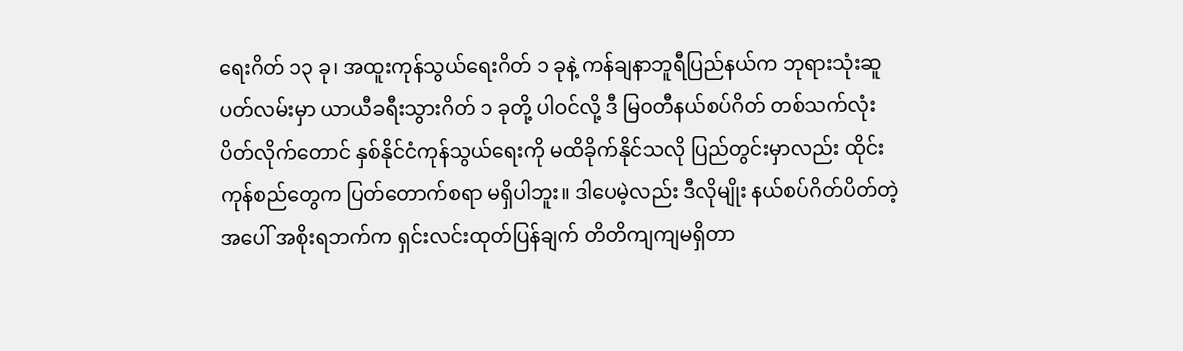ရေးဂိတ် ၁၃ ခု၊ အထူးကုန်သွယ်ရေးဂိတ် ၁ ခုနဲ့ ကန်ချနာဘူရီပြည်နယ်က ဘုရားသုံးဆူပတ်လမ်းမှာ ယာယီခရီးသွားဂိတ် ၁ ခုတို့ ပါဝင်လို့ ဒီ မြ၀တီနယ်စပ်ဂိတ် တစ်သက်လုံးပိတ်လိုက်တောင် နှစ်နိုင်ငံကုန်သွယ်ရေးကို မထိခိုက်နိုင်သလို ပြည်တွင်းမှာလည်း ထိုင်းကုန်စည်တွေက ပြတ်တောက်စရာ မရှိပါဘူး။ ဒါပေမဲ့လည်း ဒီလိုမျိုး နယ်စပ်ဂိတ်ပိတ်တဲ့အပေါ် အစိုးရဘက်က ရှင်းလင်းထုတ်ပြန်ချက် တိတိကျကျမရှိတာ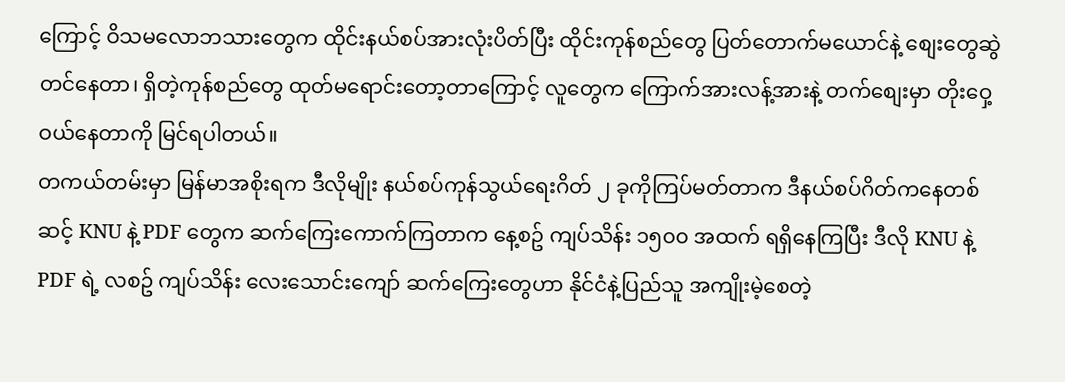ကြောင့် ဝိသမလောဘသားတွေက ထိုင်းနယ်စပ်အားလုံးပိတ်ပြီး ထိုင်းကုန်စည်တွေ ပြတ်တောက်မယောင်နဲ့ စျေးတွေဆွဲတင်နေတာ၊ ရှိတဲ့ကုန်စည်တွေ ထုတ်မရောင်းတော့တာကြောင့် လူတွေက ကြောက်အားလန့်အားနဲ့ တက်စျေးမှာ တိုးဝှေ့ဝယ်နေတာကို မြင်ရပါတယ်။
တကယ်တမ်းမှာ မြန်မာအစိုးရက ဒီလိုမျိုး နယ်စပ်ကုန်သွယ်ရေးဂိတ် ၂ ခုကိုကြပ်မတ်တာက ဒီနယ်စပ်ဂိတ်ကနေတစ်ဆင့် KNU နဲ့ PDF တွေက ဆက်ကြေးကောက်ကြတာက နေ့စဥ် ကျပ်သိန်း ၁၅၀၀ အထက် ရရှိနေကြပြီး ဒီလို KNU နဲ့ PDF ရဲ့ လစဥ် ကျပ်သိန်း လေးသောင်းကျော် ဆက်ကြေးတွေဟာ နိုင်ငံနဲ့ပြည်သူ အကျိုးမဲ့စေတဲ့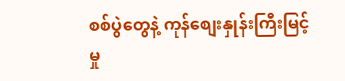စစ်ပွဲတွေနဲ့ ကုန်စျေးနှုန်းကြီးမြင့်မှု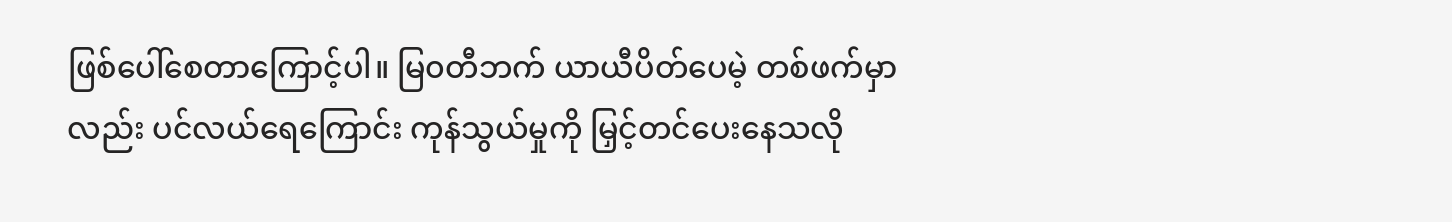ဖြစ်ပေါ်စေတာကြောင့်ပါ။ မြ၀တီဘက် ယာယီပိတ်ပေမဲ့ တစ်ဖက်မှာလည်း ပင်လယ်ရေကြောင်း ကုန်သွယ်မှုကို မြှင့်တင်ပေးနေသလို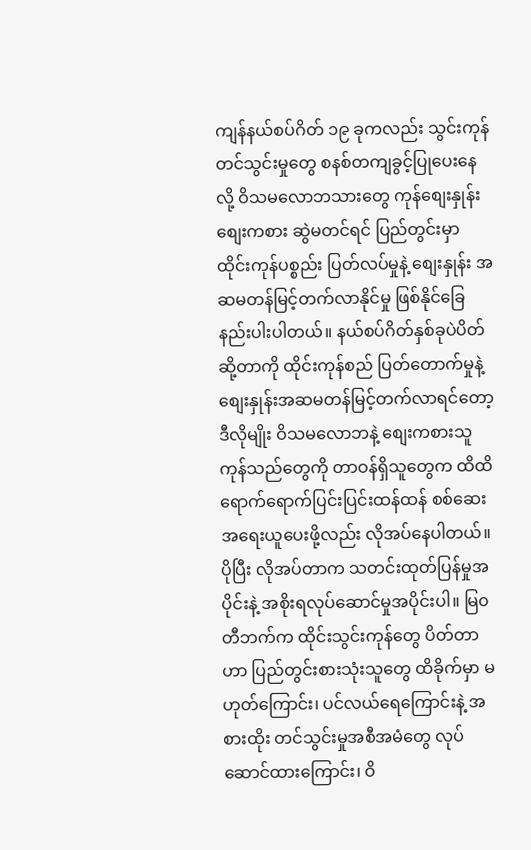ကျန်နယ်စပ်ဂိတ် ၁၉ ခုကလည်း သွင်းကုန်တင်သွင်းမှုတွေ စနစ်တကျခွင့်ပြုပေးနေလို့ ဝိသမလောဘသားတွေ ကုန်စျေးနှုန်း စျေးကစား ဆွဲမတင်ရင် ပြည်တွင်းမှာ ထိုင်းကုန်ပစ္စည်း ပြတ်လပ်မှုနဲ့ စျေးနှုန်း အဆမတန်မြင့်တက်လာနိုင်မှု ဖြစ်နိုင်ခြေနည်းပါးပါတယ်။ နယ်စပ်ဂိတ်နှစ်ခုပဲပိတ်ဆို့တာကို ထိုင်းကုန်စည် ပြတ်တောက်မှုနဲ့ စျေးနှုန်းအဆမတန်မြင့်တက်လာရင်တော့ ဒီလိုမျိုး ဝိသမလောဘနဲ့ စျေးကစားသူကုန်သည်တွေကို တာဝန်ရှိသူတွေက ထိထိရောက်ရောက်ပြင်းပြင်းထန်ထန် စစ်ဆေးအရေးယူပေးဖို့လည်း လိုအပ်နေပါတယ်။ ပိုပြီး လိုအပ်တာက သတင်းထုတ်ပြန်မှုအပိုင်းနဲ့ အစိုးရလုပ်ဆောင်မှုအပိုင်းပါ။ မြ၀တီဘက်က ထိုင်းသွင်းကုန်တွေ ပိတ်တာဟာ ပြည်တွင်းစားသုံးသူတွေ ထိခိုက်မှာ မဟုတ်ကြောင်း၊ ပင်လယ်ရေကြောင်းနဲ့ အစားထိုး တင်သွင်းမှုအစီအမံတွေ လုပ်ဆောင်ထားကြောင်း၊ ဝိ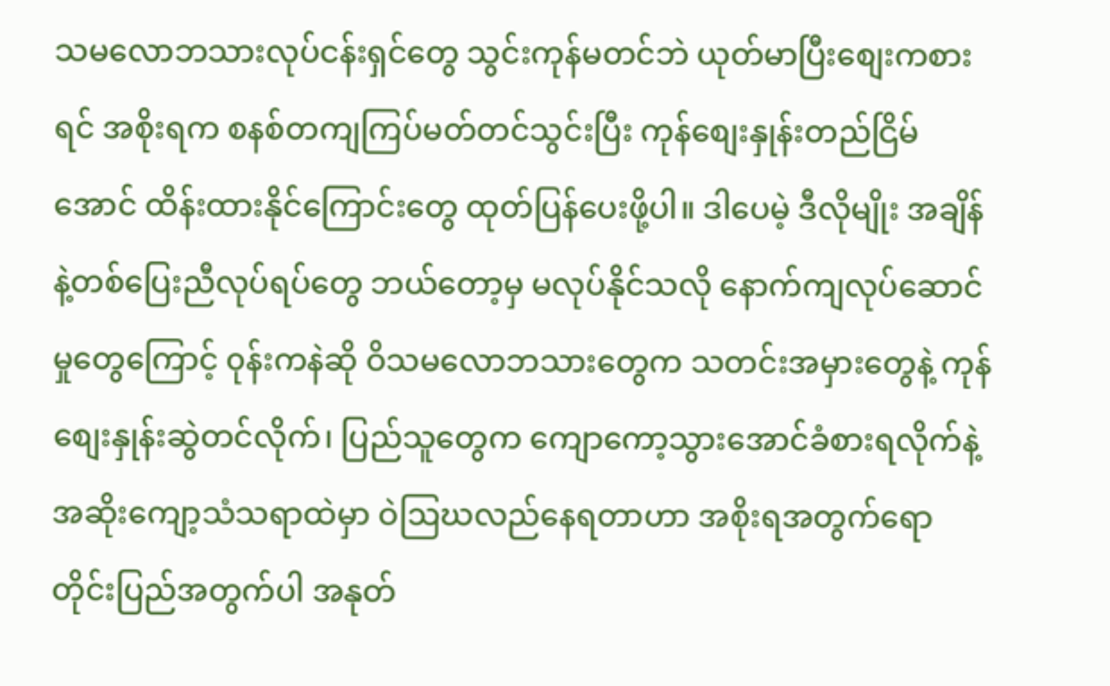သမလောဘသားလုပ်ငန်းရှင်တွေ သွင်းကုန်မတင်ဘဲ ယုတ်မာပြီးစျေးကစားရင် အစိုးရက စနစ်တကျကြပ်မတ်တင်သွင်းပြီး ကုန်စျေးနှုန်းတည်ငြိမ်အောင် ထိန်းထားနိုင်ကြောင်းတွေ ထုတ်ပြန်ပေးဖို့ပါ။ ဒါပေမဲ့ ဒီလိုမျိုး အချိန်နဲ့တစ်ပြေးညီလုပ်ရပ်တွေ ဘယ်တော့မှ မလုပ်နိုင်သလို နောက်ကျလုပ်ဆောင်မှုတွေကြောင့် ၀ုန်းကနဲဆို ဝိသမလောဘသားတွေက သတင်းအမှားတွေနဲ့ ကုန်စျေးနှုန်းဆွဲတင်လိုက်၊ ပြည်သူတွေက ကျောကော့သွားအောင်ခံစားရလိုက်နဲ့ အဆိုးကျော့သံသရာထဲမှာ ဝဲဩဃလည်နေရတာဟာ အစိုးရအတွက်ရော တိုင်းပြည်အတွက်ပါ အနုတ်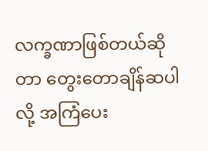လက္ခဏာဖြစ်တယ်ဆိုတာ တွေးတောချိန်ဆပါလို့ အကြံပေး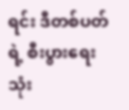ရင်း ဒီတစ်ပတ်ရဲ့ စီးပွားရေးသုံး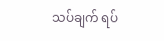သပ်ချက် ရပ်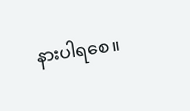နားပါရစေ။